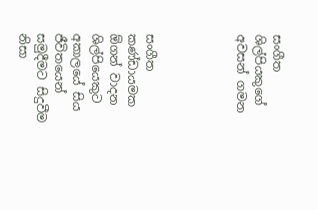සංගීත ශිල්පියකුගේ අවසන් ගමන




සංගීත කණ්ඩායමක ඕගන් වාදන ශිල්පියෙකුට අකාලයේ සිය ජීවිතයෙන් සමුදීමට සිදුවීම නිසා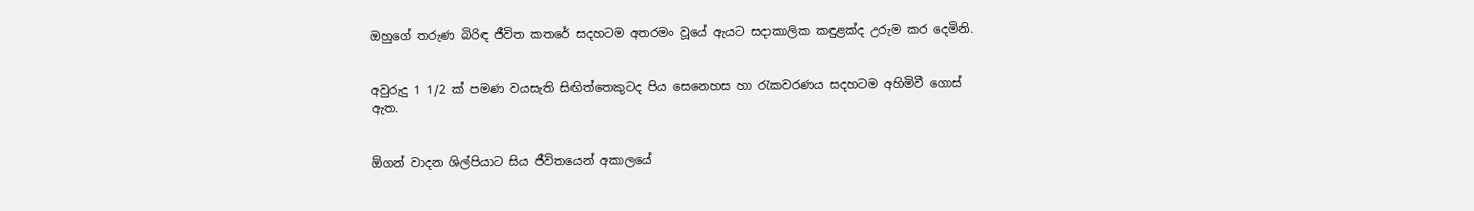ඔහුගේ තරුණ බිරිඳ ජීවිත කතරේ සදහටම අතරමං වූයේ ඇයට සදාකාලික කඳුළක්ද උරුම කර දෙමිනි.


අවුරුදු 1 1/2 ක් පමණ වයසැති සිඟිත්තෙකුටද පිය සෙනෙහස හා රැකවරණය සදහටම අහිමිවී ගොස් ඇත.


ඕගන් වාදන ශිල්පියාට සිය ජීවිතයෙන් අකාලයේ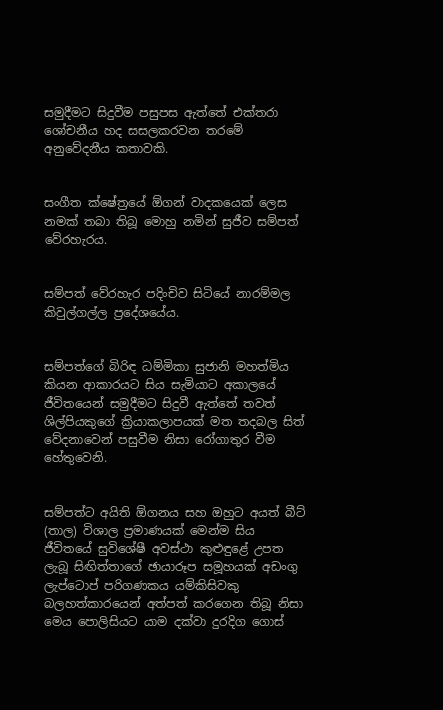සමුදීමට සිදුවීම පසුපස ඇත්තේ එක්තරා ශෝචනීය හද සසලකරවන තරමේ අනුවේදනීය කතාවකි.


සංගීත ක්ෂේත්‍රයේ ඕගන් වාදකයෙක් ලෙස නමක් තබා තිබූ මොහු නමින් සුජීව සම්පත් වේරහැරය.


සම්පත් වේරහැර පදිංචිව සිටියේ නාරම්මල කිවුල්ගල්ල ප්‍රදේශයේය.


සම්පත්ගේ බිරිඳ ධම්මිකා සුජානි මහත්මිය කියන ආකාරයට සිය සැමියාට අකාලයේ ජීවිතයෙන් සමුදීමට සිදුවී ඇත්තේ තවත් ශිල්පියකුගේ ක්‍රියාකලාපයක් මත තදබල සිත් වේදනාවෙන් පසුවීම නිසා රෝගාතුර වීම හේතුවෙනි.


සම්පත්ට අයිති ඕගනය සහ ඔහුට අයත් බීට් (තාල) විශාල ප්‍රමාණයක් මෙන්ම සිය ජීවිතයේ සුවිශේෂී අවස්ථා කුළුඳුළේ උපත ලැබූ සිඟිත්තාගේ ඡායාරූප සමූහයක් අඩංගු ලැප්ටොප් පරිගණකය යම්කිසිවකු බලහත්කාරයෙන් අත්පත් කරගෙන තිබූ නිසා මෙය පොලිසියට යාම දක්වා දුරදිග ගොස්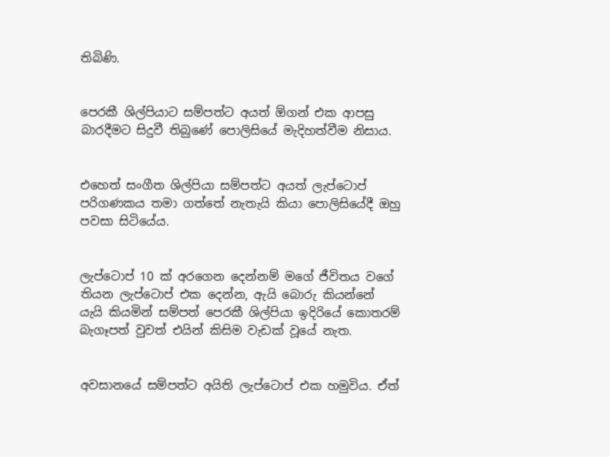තිබිණි.


පෙරකී ශිල්පියාට සම්පත්ට අයත් ඕගන් එක ආපසු බාරදීමට සිදුවී තිබුණේ පොලිසියේ මැදිහත්වීම නිසාය.


එහෙත් සංගීත ශිල්පියා සම්පත්ට අයත් ලැප්ටොප් පරිගණකය තමා ගත්තේ නැතැයි කියා පොලිසියේදී ඔහු පවසා සිටියේය.


ලැප්ටොප් 10 ක් අරගෙන දෙන්නම් මගේ ජීවිතය වගේ තියන ලැප්ටොප් එක දෙන්න, ඇයි බොරු කියන්නේ යැයි කියමින් සම්පත් පෙරකී ශිල්පියා ඉදිරියේ කොතරම් බැගෑපත් වුවත් එයින් කිසිම වැඩක් වූයේ නැත.


අවසානයේ සම්පත්ට අයිති ලැප්ටොප් එක හමුවිය. ඒත්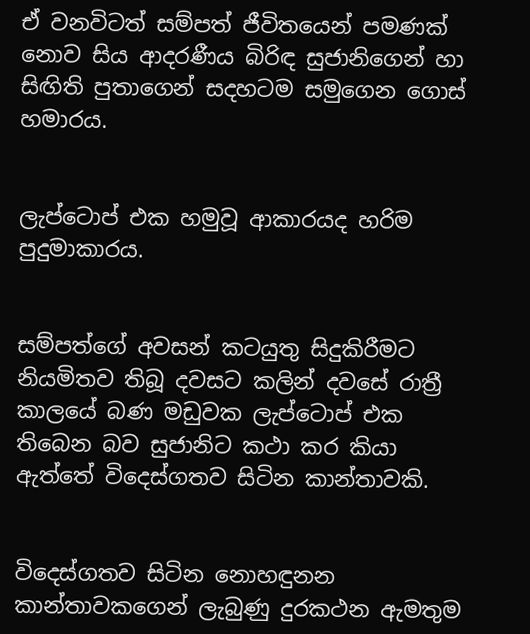ඒ වනවිටත් සම්පත් ජීවිතයෙන් පමණක් නොව සිය ආදරණීය බිරිඳ සුජානිගෙන් හා සිඟිති පුතාගෙන් සදහටම සමුගෙන ගොස් හමාරය.


ලැප්ටොප් එක හමුවූ ආකාරයද හරිම පුදුමාකාරය.


සම්පත්ගේ අවසන් කටයුතු සිදුකිරීමට නියමිතව තිබූ දවසට කලින් දවසේ රාත්‍රී කාලයේ බණ මඩුවක ලැප්ටොප් එක තිබෙන බව සුජානිට කථා කර කියා ඇත්තේ විදෙස්ගතව සිටින කාන්තාවකි.


විදෙස්ගතව සිටින නොහඳුනන කාන්තාවකගෙන් ලැබුණු දුරකථන ඇමතුම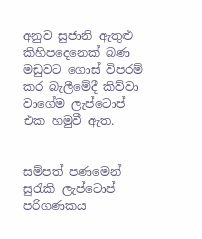අනුව සුජානි ඇතුළු කිහිපදෙනෙක් බණ මඩුවට ගොස් විපරම් කර බැලීමේදී කිව්වා වාගේම ලැප්ටොප් එක හමුවී ඇත.


සම්පත් පණමෙන් සුරැකි ලැප්ටොප් පරිගණකය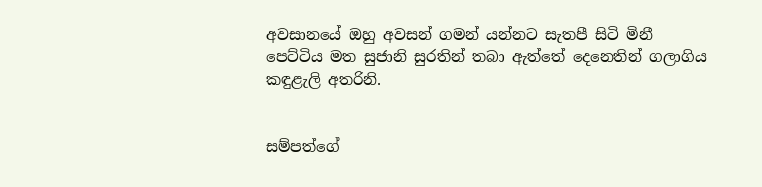අවසානයේ ඔහු අවසන් ගමන් යන්නට සැතපී සිටි මිනී පෙට්ටිය මත සුජානි සුරතින් තබා ඇත්තේ දෙනෙතින් ගලාගිය කඳුළැලි අතරිනි.


සම්පත්ගේ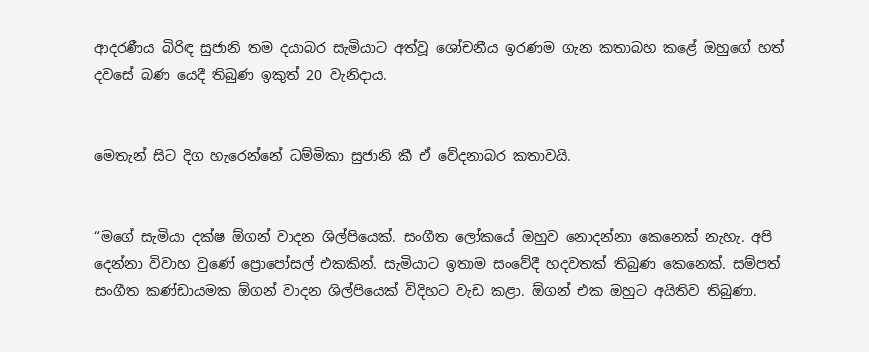ආදරණීය බිරිඳ සුජානි තම දයාබර සැමියාට අත්වූ ශෝචනීය ඉරණම ගැන කතාබහ කළේ ඔහුගේ හත් දවසේ බණ යෙදී තිබුණ ඉකුත් 20 වැනිදාය.


මෙතැන් සිට දිග හැරෙන්නේ ධම්මිකා සුජානි කී ඒ වේදනාබර කතාවයි.


“මගේ සැමියා දක්ෂ ඕගන් වාදන ශිල්පියෙක්. සංගීත ලෝකයේ ඔහුව නොදන්නා කෙනෙක් නැහැ. අපි දෙන්නා විවාහ වුණේ ප්‍රොපෝසල් එකකින්. සැමියාට ඉතාම සංවේදී හදවතක් තිබුණ කෙනෙක්. සම්පත් සංගීත කණ්ඩායමක ඕගන් වාදන ශිල්පියෙක් විදිහට වැඩ කළා. ඕගන් එක ඔහුට අයිතිව තිබුණා.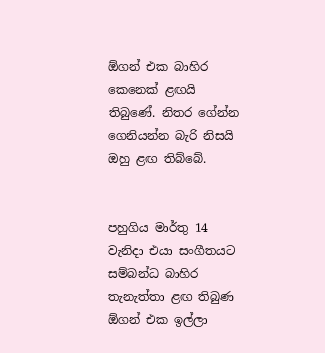ඕගන් එක බාහිර කෙනෙක් ළඟයි තිබුණේ. නිතර ගේන්න ගෙනියන්න බැරි නිසයි ඔහු ළඟ තිබ්බේ.


පහුගිය මාර්තු 14 වැනිදා එයා සංගීතයට සම්බන්ධ බාහිර තැනැත්තා ළඟ තිබුණ ඕගන් එක ඉල්ලා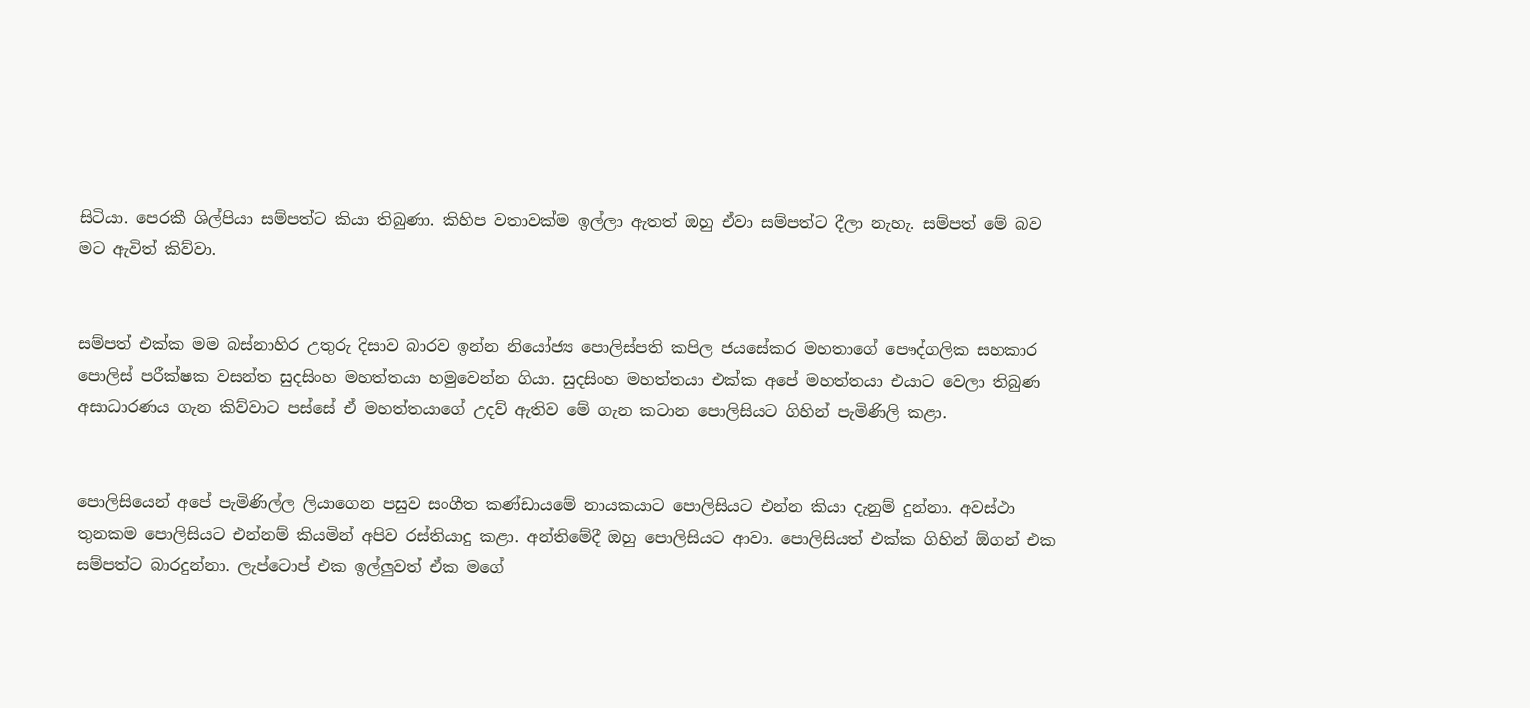සිටියා. පෙරකී ශිල්පියා සම්පත්ට කියා තිබුණා. කිහිප වතාවක්ම ඉල්ලා ඇතත් ඔහු ඒවා සම්පත්ට දීලා නැහැ. සම්පත් මේ බව මට ඇවිත් කිව්වා.


සම්පත් එක්ක මම බස්නාහිර උතුරු දිසාව බාරව ඉන්න නියෝජ්‍ය පොලිස්පති කපිල ජයසේකර මහතාගේ පෞද්ගලික සහකාර පොලිස් පරීක්ෂක වසන්ත සුදසිංහ මහත්තයා හමුවෙන්න ගියා. සුදසිංහ මහත්තයා එක්ක අපේ මහත්තයා එයාට වෙලා තිබුණ අසාධාරණය ගැන කිව්වාට පස්සේ ඒ මහත්තයාගේ උදව් ඇතිව මේ ගැන කටාන පොලිසියට ගිහින් පැමිණිලි කළා.


පොලිසියෙන් අපේ පැමිණිල්ල ලියාගෙන පසුව සංගීත කණ්ඩායමේ නායකයාට පොලිසියට එන්න කියා දැනුම් දුන්නා. අවස්ථා තුනකම පොලිසියට එන්නම් කියමින් අපිව රස්තියාදු කළා. අන්තිමේදී ඔහු පොලිසියට ආවා. පොලිසියත් එක්ක ගිහින් ඕගන් එක සම්පත්ට බාරදුන්නා. ලැප්ටොප් එක ඉල්ලුවත් ඒක මගේ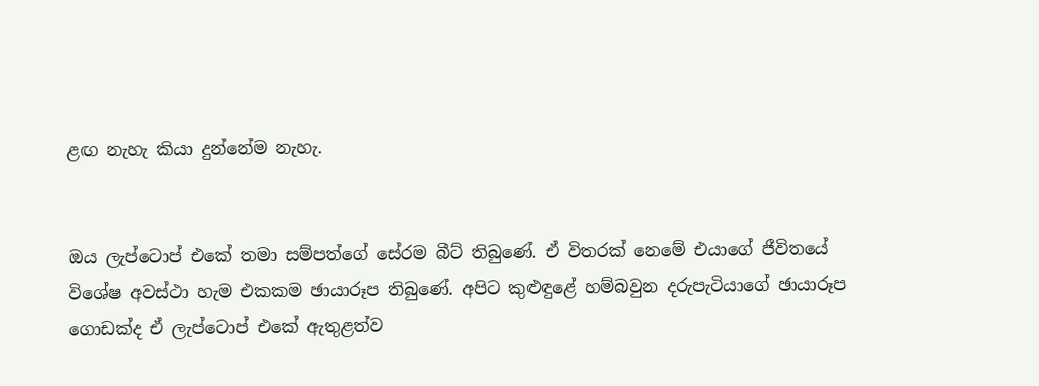ළඟ නැහැ කියා දුන්නේම නැහැ.


ඔය ලැප්ටොප් එකේ තමා සම්පත්ගේ සේරම බීට් තිබුණේ. ඒ විතරක් නෙමේ එයාගේ ජීවිතයේ විශේෂ අවස්ථා හැම එකකම ඡායාරූප තිබුණේ. අපිට කුළුඳුළේ හම්බවුන දරුපැටියාගේ ඡායාරූප ගොඩක්ද ඒ ලැප්ටොප් එකේ ඇතුළත්ව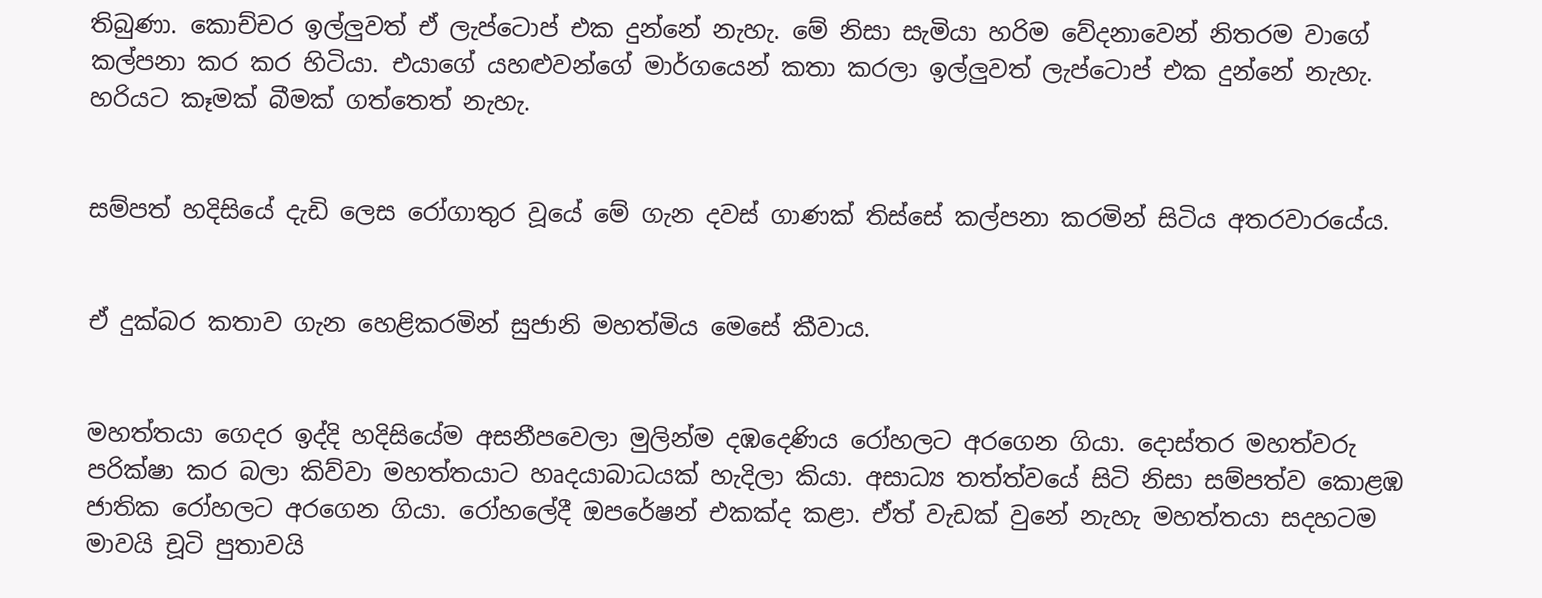තිබුණා. කොච්චර ඉල්ලුවත් ඒ ලැප්ටොප් එක දුන්නේ නැහැ. මේ නිසා සැමියා හරිම වේදනාවෙන් නිතරම වාගේ කල්පනා කර කර හිටියා. එයාගේ යහළුවන්ගේ මාර්ගයෙන් කතා කරලා ඉල්ලුවත් ලැප්ටොප් එක දුන්නේ නැහැ. හරියට කෑමක් බීමක් ගත්තෙත් නැහැ.


සම්පත් හදිසියේ දැඩි ලෙස රෝගාතුර වූයේ මේ ගැන දවස් ගාණක් තිස්සේ කල්පනා කරමින් සිටිය අතරවාරයේය.


ඒ දුක්බර කතාව ගැන හෙළිකරමින් සුජානි මහත්මිය මෙසේ කීවාය.


මහත්තයා ගෙදර ඉද්දි හදිසියේම අසනීපවෙලා මුලින්ම දඹදෙණිය රෝහලට අරගෙන ගියා. දොස්තර මහත්වරු පරික්ෂා කර බලා කිව්වා මහත්තයාට හෘදයාබාධයක් හැදිලා කියා. අසාධ්‍ය තත්ත්වයේ සිටි නිසා සම්පත්ව කොළඹ ජාතික රෝහලට අරගෙන ගියා. රෝහලේදී ඔපරේෂන් එකක්ද කළා. ඒත් වැඩක් වුනේ නැහැ මහත්තයා සදහටම මාවයි චූටි පුතාවයි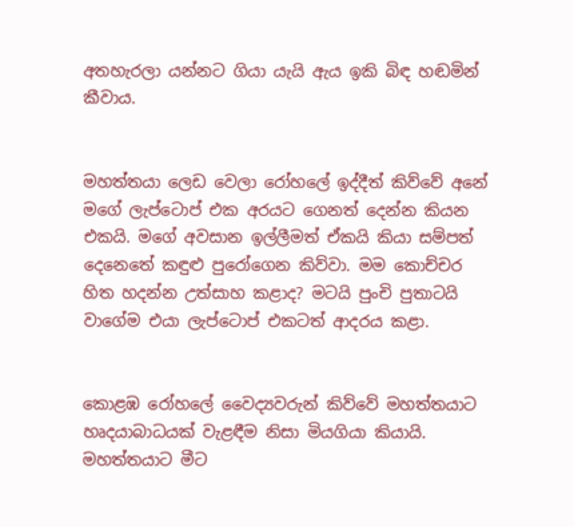අතහැරලා යන්නට ගියා යැයි ඇය ඉකි බිඳ හඬමින් කීවාය.


මහත්තයා ලෙඩ වෙලා රෝහලේ ඉද්දීත් කිව්වේ අනේ මගේ ලැප්ටොප් එක අරයට ගෙනත් දෙන්න කියන එකයි. මගේ අවසාන ඉල්ලීමත් ඒකයි කියා සම්පත් දෙනෙතේ කඳුළු පුරෝගෙන කිව්වා. මම කොච්චර හිත හදන්න උත්සාහ කළාද? මටයි පුංචි පුතාටයි වාගේම එයා ලැප්ටොප් එකටත් ආදරය කළා.


කොළඹ රෝහලේ වෛද්‍යවරුන් කිව්වේ මහත්තයාට හෘදයාබාධයක් වැළඳීම නිසා මියගියා කියායි. මහත්තයාට මීට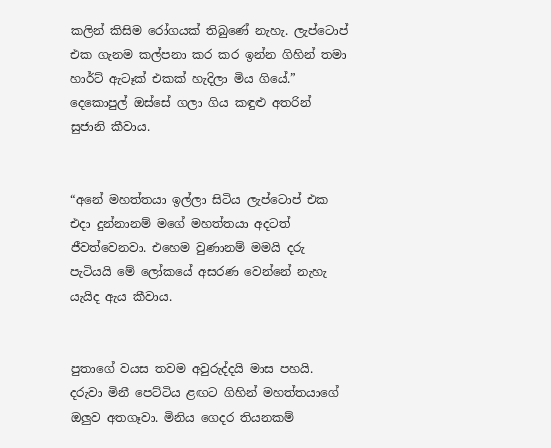කලින් කිසිම රෝගයක් තිබුණේ නැහැ. ලැප්ටොප් එක ගැනම කල්පනා කර කර ඉන්න ගිහින් තමා හාර්ට් ඇටෑක් එකක් හැදිලා මිය ගියේ.”
දෙකොපුල් ඔස්සේ ගලා ගිය කඳුළු අතරින් සුජානි කීවාය.


“අනේ මහත්තයා ඉල්ලා සිටිය ලැප්ටොප් එක එදා දුන්නානම් මගේ මහත්තයා අදටත් ජීවත්වෙනවා. එහෙම වුණානම් මමයි දරු පැටියයි මේ ලෝකයේ අසරණ වෙන්නේ නැහැ යැයිද ඇය කීවාය.


පුතාගේ වයස තවම අවුරුද්දයි මාස පහයි. දරුවා මිනී පෙට්ටිය ළඟට ගිහින් මහත්තයාගේ ඔලුව අතගෑවා. මිනිය ගෙදර තියනකම්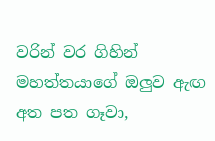වරින් වර ගිහින් මහත්තයාගේ ඔලුව ඇඟ අත පත ගෑවා,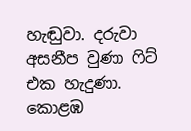හැඬුවා. දරුවා අසනීප වුණා ෆිට් එක හැදුණා. කොළඹ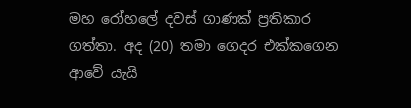මහ රෝහලේ දවස් ගාණක් ප්‍රතිකාර ගත්තා. අද (20) තමා ගෙදර එක්කගෙන ආවේ යැයි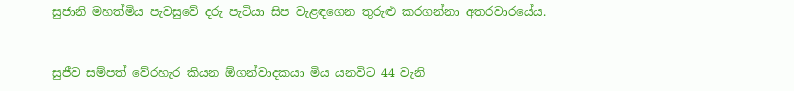සුජානි මහත්මිය පැවසුවේ දරු පැටියා සිප වැළඳගෙන තුරුළු කරගන්නා අතරවාරයේය.


සුජීව සම්පත් වේරහැර කියන ඕගන්වාදකයා මිය යනවිට 44 වැනි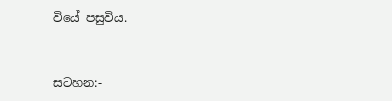වියේ පසුවිය.


සටහන:-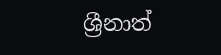ශ්‍රීනාත්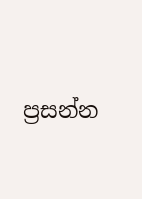ප්‍රසන්න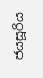ජයසූරිය